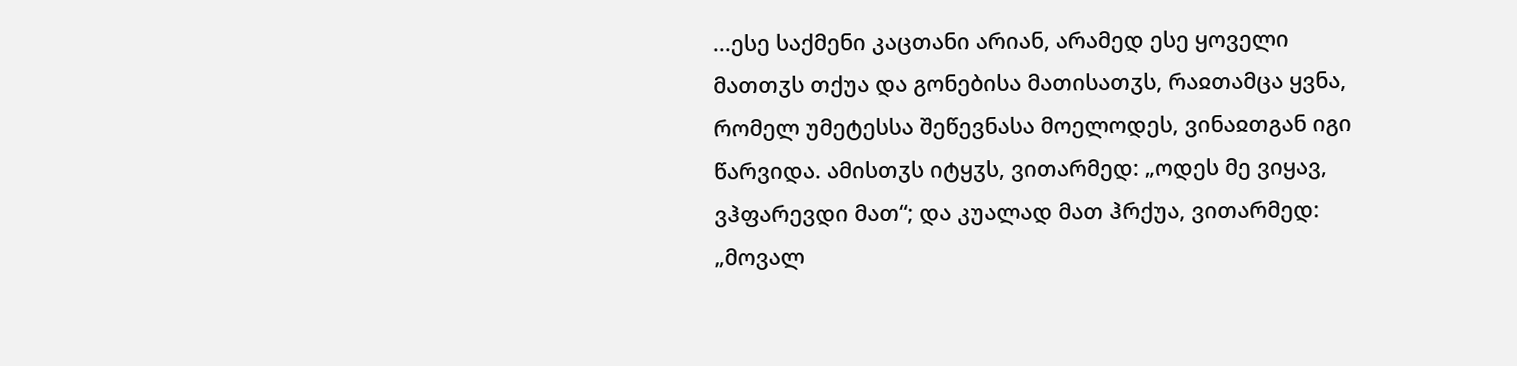...ესე საქმენი კაცთანი არიან, არამედ ესე ყოველი მათთჳს თქუა და გონებისა მათისათჳს, რაჲთამცა ყვნა, რომელ უმეტესსა შეწევნასა მოელოდეს, ვინაჲთგან იგი წარვიდა. ამისთჳს იტყჳს, ვითარმედ: „ოდეს მე ვიყავ, ვჰფარევდი მათ“; და კუალად მათ ჰრქუა, ვითარმედ: „მოვალ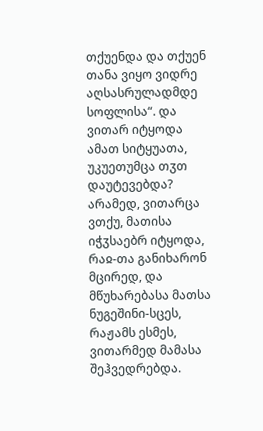თქუენდა და თქუენ თანა ვიყო ვიდრე აღსასრულადმდე სოფლისა“. და ვითარ იტყოდა ამათ სიტყუათა, უკუეთუმცა თჳთ დაუტევებდა? არამედ, ვითარცა ვთქუ, მათისა იჭჳსაებრ იტყოდა, რაჲ-თა განიხარონ მცირედ, და მწუხარებასა მათსა ნუგეშინი-სცეს, რაჟამს ესმეს, ვითარმედ მამასა შეჰვედრებდა.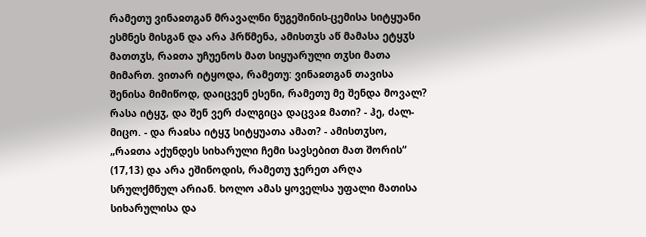რამეთუ ვინაჲთგან მრავალნი ნუგეშინის-ცემისა სიტყუანი ესმნეს მისგან და არა ჰრწმენა, ამისთჳს აწ მამასა ეტყჳს მათთჳს, რაჲთა უჩუენოს მათ სიყუარული თჳსი მათა მიმართ. ვითარ იტყოდა, რამეთუ: ვინაჲთგან თავისა შენისა მიმიწოდ, დაიცვენ ესენი, რამეთუ მე შენდა მოვალ? რასა იტყჳ, და შენ ვერ ძალგიცა დაცვაჲ მათი? - ჰე, ძალ-მიცო. - და რაჲსა იტყჳ სიტყუათა ამათ? - ამისთჳსო, „რაჲთა აქუნდეს სიხარული ჩემი სავსებით მათ შორის“ (17,13) და არა ეშინოდის, რამეთუ ჯერეთ არღა სრულქმნულ არიან. ხოლო ამას ყოველსა უფალი მათისა სიხარულისა და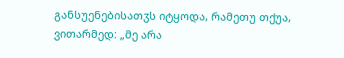განსუენებისათჳს იტყოდა, რამეთუ თქუა, ვითარმედ: „მე არა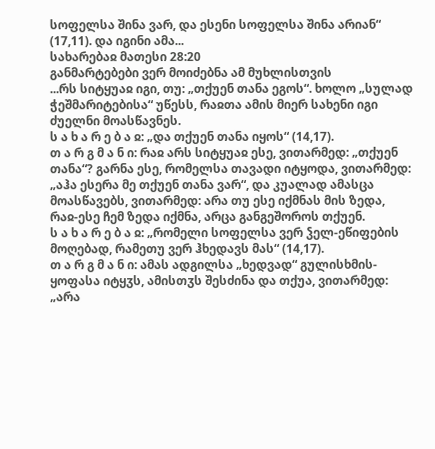სოფელსა შინა ვარ, და ესენი სოფელსა შინა არიან“ (17,11). და იგინი ამა...
სახარებაჲ მათესი 28:20
განმარტებები ვერ მოიძებნა ამ მუხლისთვის
...რს სიტყუაჲ იგი, თუ: „თქუენ თანა ეგოს“. ხოლო „სულად ჭეშმარიტებისა“ უწესს, რაჲთა ამის მიერ სახენი იგი ძუელნი მოასწავნეს.
ს ა ხ ა რ ე ბ ა ჲ: „და თქუენ თანა იყოს“ (14,17).
თ ა რ გ მ ა ნ ი: რაჲ არს სიტყუაჲ ესე, ვითარმედ: „თქუენ თანა“? გარნა ესე, რომელსა თავადი იტყოდა, ვითარმედ: „აჰა ესერა მე თქუენ თანა ვარ“, და კუალად ამასცა მოასწავებს, ვითარმედ: არა თუ ესე იქმნას მის ზედა, რაჲ-ესე ჩემ ზედა იქმნა, არცა განგეშოროს თქუენ.
ს ა ხ ა რ ე ბ ა ჲ: „რომელი სოფელსა ვერ ჴელ-ეწიფების მოღებად, რამეთუ ვერ ჰხედავს მას“ (14,17).
თ ა რ გ მ ა ნ ი: ამას ადგილსა „ხედვად“ გულისხმის-ყოფასა იტყჳს, ამისთჳს შესძინა და თქუა, ვითარმედ: „არა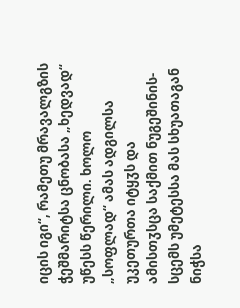იცის იგი“, რამეთუ მრავალგზის ჭეშმარიტსა ცნობასა „ხედვად“ უწესს წერილი. ხოლო „სოფლად“ ამას ადგილსა უკეთურთა იტყჳს და ამისთჳსცა საქმით ნუგეშინის-სცემს უმეტესსა მას სხუათაგან ნიჭსა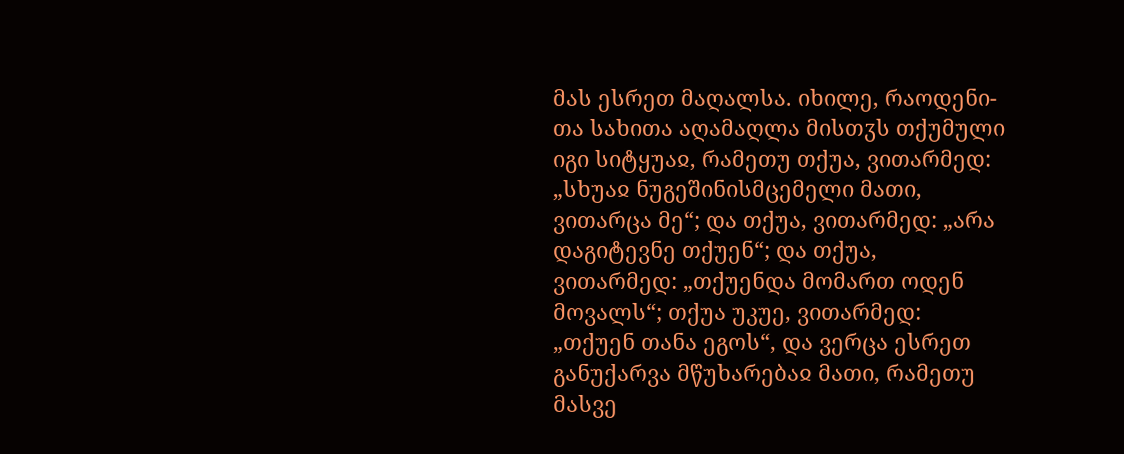მას ესრეთ მაღალსა. იხილე, რაოდენი-თა სახითა აღამაღლა მისთჳს თქუმული იგი სიტყუაჲ, რამეთუ თქუა, ვითარმედ: „სხუაჲ ნუგეშინისმცემელი მათი, ვითარცა მე“; და თქუა, ვითარმედ: „არა დაგიტევნე თქუენ“; და თქუა, ვითარმედ: „თქუენდა მომართ ოდენ მოვალს“; თქუა უკუე, ვითარმედ: „თქუენ თანა ეგოს“, და ვერცა ესრეთ განუქარვა მწუხარებაჲ მათი, რამეთუ მასვე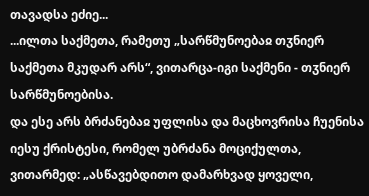თავადსა ეძიე...
...ილთა საქმეთა, რამეთუ „სარწმუნოებაჲ თჳნიერ საქმეთა მკუდარ არს“, ვითარცა-იგი საქმენი - თჳნიერ სარწმუნოებისა.
და ესე არს ბრძანებაჲ უფლისა და მაცხოვრისა ჩუენისა იესუ ქრისტესი, რომელ უბრძანა მოციქულთა, ვითარმედ: „ასწავებდითო დამარხვად ყოველი,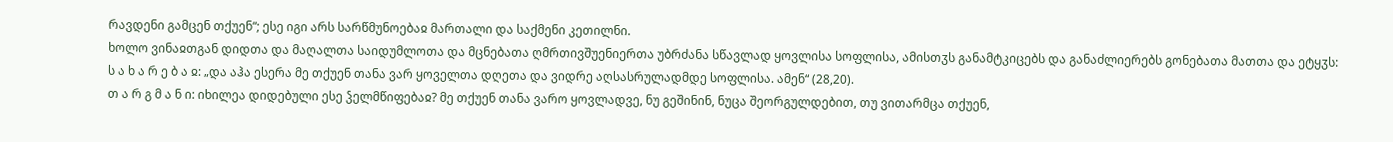რავდენი გამცენ თქუენ“; ესე იგი არს სარწმუნოებაჲ მართალი და საქმენი კეთილნი.
ხოლო ვინაჲთგან დიდთა და მაღალთა საიდუმლოთა და მცნებათა ღმრთივშუენიერთა უბრძანა სწავლად ყოვლისა სოფლისა, ამისთჳს განამტკიცებს და განაძლიერებს გონებათა მათთა და ეტყჳს:
ს ა ხ ა რ ე ბ ა ჲ: „და აჰა ესერა მე თქუენ თანა ვარ ყოველთა დღეთა და ვიდრე აღსასრულადმდე სოფლისა. ამენ“ (28,20).
თ ა რ გ მ ა ნ ი: იხილეა დიდებული ესე ჴელმწიფებაჲ? მე თქუენ თანა ვარო ყოვლადვე, ნუ გეშინინ, ნუცა შეორგულდებით, თუ ვითარმცა თქუენ,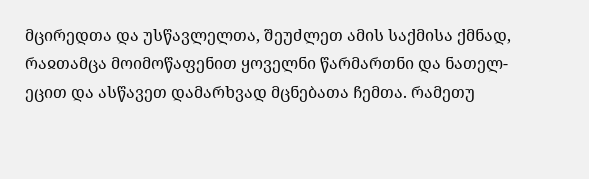მცირედთა და უსწავლელთა, შეუძლეთ ამის საქმისა ქმნად, რაჲთამცა მოიმოწაფენით ყოველნი წარმართნი და ნათელ-ეცით და ასწავეთ დამარხვად მცნებათა ჩემთა. რამეთუ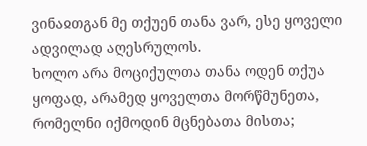ვინაჲთგან მე თქუენ თანა ვარ, ესე ყოველი ადვილად აღესრულოს.
ხოლო არა მოციქულთა თანა ოდენ თქუა ყოფად, არამედ ყოველთა მორწმუნეთა, რომელნი იქმოდინ მცნებათა მისთა;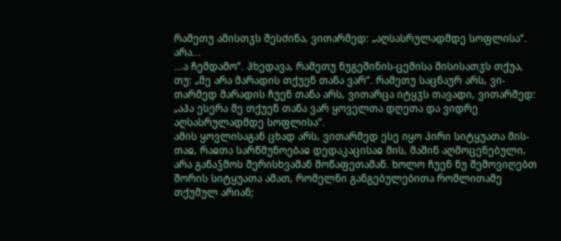რამეთუ ამისთჳს შესძინა, ვითარმედ: „აღსასრულადმდე სოფლისა“.
არა...
...ა ჩემდამო“. ჰხედავა, რამეთუ ნუგეშინის-ცემისა მისისათჳს თქუა, თუ: „მე არა მარადის თქუენ თანა ვარ“. რამეთუ საცნაურ არს, ვი-თარმედ მარადის ჩუენ თანა არს, ვითარცა იტყჳს თავადი, ვითარმედ: „აჰა ესერა მე თქუენ თანა ვარ ყოველთა დღეთა და ვიდრე აღსასრულადმდე სოფლისა“.
ამის ყოვლისაგან ცხად არს, ვითარმედ ესე იყო პირი სიტყუათა მის-თაჲ, რაჲთა სარწმუნოებაჲ დედაკაცისაჲ მის, მაშინ აღმოცენებული, არა განაჴმოს შერისხვამან მოწაფეთამან. ხოლო ჩუენ ნუ შემოვიღებთ შორის სიტყუათა ამათ, რომელნი განგებულებითა რომლითამე თქუმულ არიან;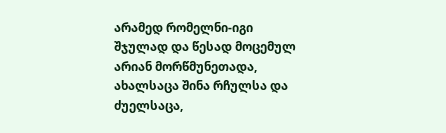არამედ რომელნი-იგი შჯულად და წესად მოცემულ არიან მორწმუნეთადა, ახალსაცა შინა რჩულსა და ძუელსაცა,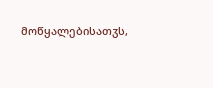მოწყალებისათჳს,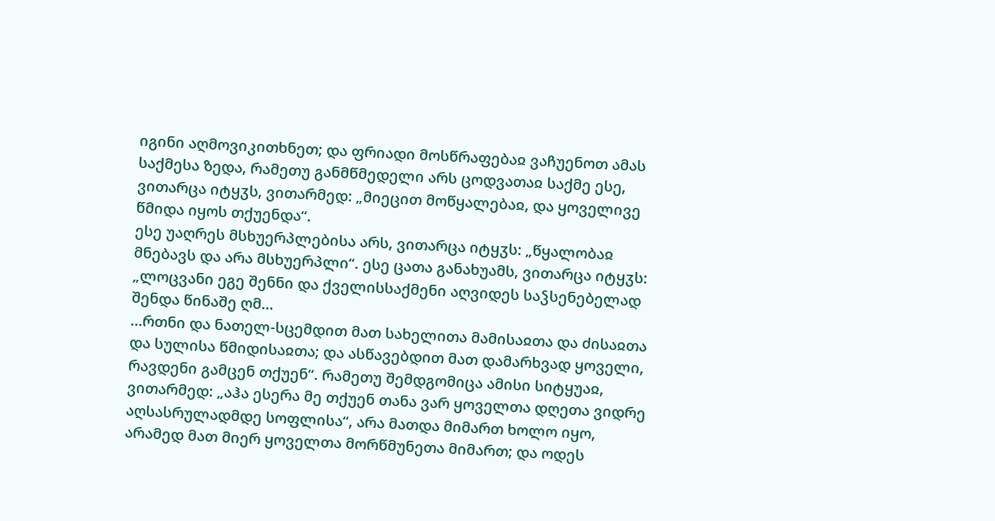იგინი აღმოვიკითხნეთ; და ფრიადი მოსწრაფებაჲ ვაჩუენოთ ამას საქმესა ზედა, რამეთუ განმწმედელი არს ცოდვათაჲ საქმე ესე, ვითარცა იტყჳს, ვითარმედ: „მიეცით მოწყალებაჲ, და ყოველივე წმიდა იყოს თქუენდა“.
ესე უაღრეს მსხუერპლებისა არს, ვითარცა იტყჳს: „წყალობაჲ მნებავს და არა მსხუერპლი“. ესე ცათა განახუამს, ვითარცა იტყჳს: „ლოცვანი ეგე შენნი და ქველისსაქმენი აღვიდეს საჴსენებელად შენდა წინაშე ღმ...
...რთნი და ნათელ-სცემდით მათ სახელითა მამისაჲთა და ძისაჲთა და სულისა წმიდისაჲთა; და ასწავებდით მათ დამარხვად ყოველი, რავდენი გამცენ თქუენ“. რამეთუ შემდგომიცა ამისი სიტყუაჲ, ვითარმედ: „აჰა ესერა მე თქუენ თანა ვარ ყოველთა დღეთა ვიდრე აღსასრულადმდე სოფლისა“, არა მათდა მიმართ ხოლო იყო, არამედ მათ მიერ ყოველთა მორწმუნეთა მიმართ; და ოდეს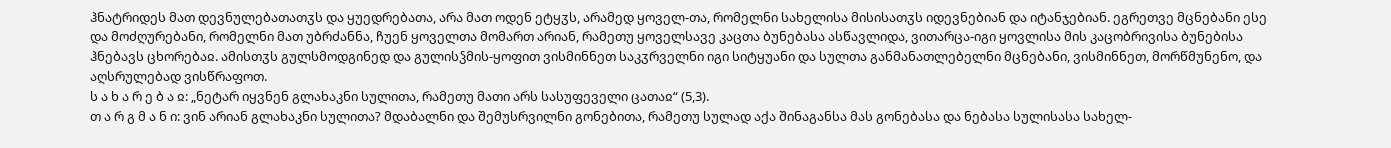ჰნატრიდეს მათ დევნულებათათჳს და ყუედრებათა, არა მათ ოდენ ეტყჳს, არამედ ყოველ-თა, რომელნი სახელისა მისისათჳს იდევნებიან და იტანჯებიან. ეგრეთვე მცნებანი ესე და მოძღურებანი, რომელნი მათ უბრძანნა, ჩუენ ყოველთა მომართ არიან, რამეთუ ყოველსავე კაცთა ბუნებასა ასწავლიდა, ვითარცა-იგი ყოვლისა მის კაცობრივისა ბუნებისა ჰნებავს ცხორებაჲ. ამისთჳს გულსმოდგინედ და გულისჴმის-ყოფით ვისმინნეთ საკჳრველნი იგი სიტყუანი და სულთა განმანათლებელნი მცნებანი, ვისმინნეთ, მორწმუნენო, და აღსრულებად ვისწრაფოთ.
ს ა ხ ა რ ე ბ ა ჲ: „ნეტარ იყვნენ გლახაკნი სულითა, რამეთუ მათი არს სასუფეველი ცათაჲ“ (5,3).
თ ა რ გ მ ა ნ ი: ვინ არიან გლახაკნი სულითა? მდაბალნი და შემუსრვილნი გონებითა, რამეთუ სულად აქა შინაგანსა მას გონებასა და ნებასა სულისასა სახელ-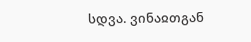სდვა. ვინაჲთგან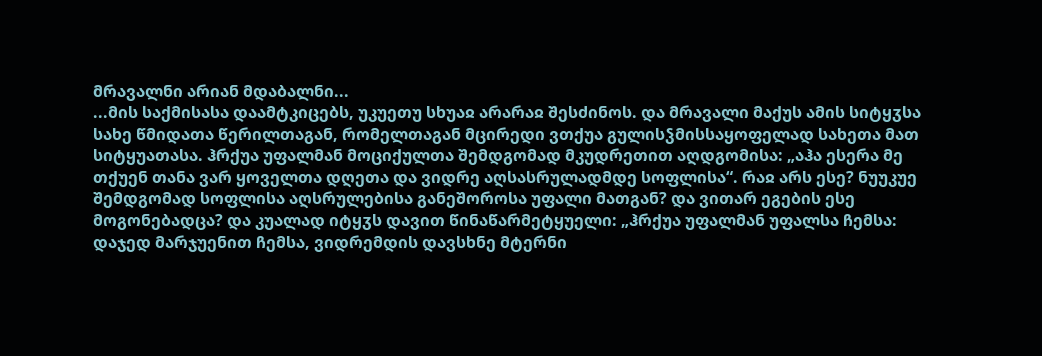მრავალნი არიან მდაბალნი...
...მის საქმისასა დაამტკიცებს, უკუეთუ სხუაჲ არარაჲ შესძინოს. და მრავალი მაქუს ამის სიტყჳსა სახე წმიდათა წერილთაგან, რომელთაგან მცირედი ვთქუა გულისჴმისსაყოფელად სახეთა მათ სიტყუათასა. ჰრქუა უფალმან მოციქულთა შემდგომად მკუდრეთით აღდგომისა: „აჰა ესერა მე თქუენ თანა ვარ ყოველთა დღეთა და ვიდრე აღსასრულადმდე სოფლისა“. რაჲ არს ესე? ნუუკუე შემდგომად სოფლისა აღსრულებისა განეშოროსა უფალი მათგან? და ვითარ ეგების ესე მოგონებადცა? და კუალად იტყჳს დავით წინაწარმეტყუელი: „ჰრქუა უფალმან უფალსა ჩემსა: დაჯედ მარჯუენით ჩემსა, ვიდრემდის დავსხნე მტერნი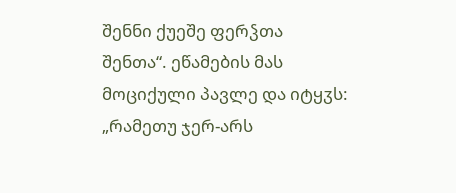შენნი ქუეშე ფერჴთა შენთა“. ეწამების მას მოციქული პავლე და იტყჳს: „რამეთუ ჯერ-არს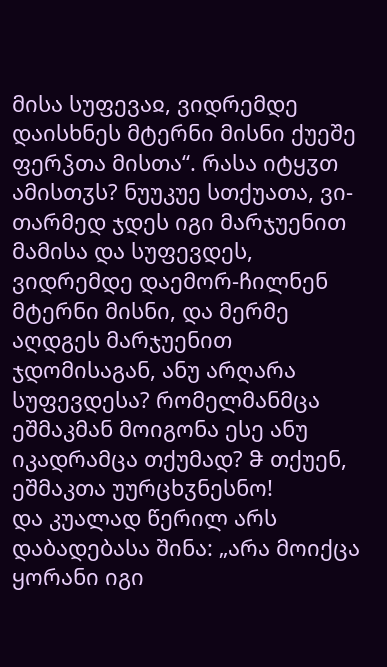მისა სუფევაჲ, ვიდრემდე დაისხნეს მტერნი მისნი ქუეშე ფერჴთა მისთა“. რასა იტყჳთ ამისთჳს? ნუუკუე სთქუათა, ვი-თარმედ ჯდეს იგი მარჯუენით მამისა და სუფევდეს, ვიდრემდე დაემორ-ჩილნენ მტერნი მისნი, და მერმე აღდგეს მარჯუენით ჯდომისაგან, ანუ არღარა სუფევდესა? რომელმანმცა ეშმაკმან მოიგონა ესე ანუ იკადრამცა თქუმად? ჵ თქუენ, ეშმაკთა უურცხჳნესნო!
და კუალად წერილ არს დაბადებასა შინა: „არა მოიქცა ყორანი იგი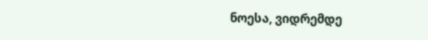ნოესა, ვიდრემდე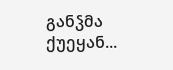განჴმა ქუეყან...